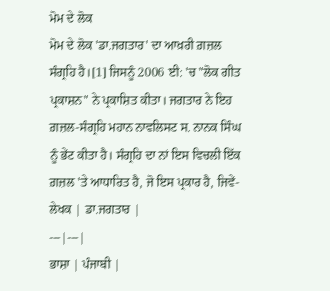ਮੋਮ ਦੇ ਲੋਕ
ਮੋਮ ਦੇ ਲੋਕ 'ਡਾ.ਜਗਤਾਰ' ਦਾ ਆਖ਼ਰੀ ਗ਼ਜ਼ਲ ਸੰਗ੍ਰਹਿ ਹੈ।[1] ਜਿਸਨੂੰ 2006 ਈ: 'ਚ "ਲੋਕ ਗੀਤ ਪ੍ਰਕਾਸ਼ਨ" ਨੇ ਪ੍ਰਕਾਸ਼ਿਤ ਕੀਤਾ। ਜਗਤਾਰ ਨੇ ਇਹ ਗ਼ਜ਼ਲ-ਸੰਗ੍ਰਹਿ ਮਹਾਨ ਨਾਵਲਿਸਟ ਸ. ਨਾਨਕ ਸਿੰਘ ਨੂੰ ਭੇਂਟ ਕੀਤਾ ਹੈ। ਸੰਗ੍ਰਹਿ ਦਾ ਨਾਂ ਇਸ ਵਿਚਲੀ ਇੱਕ ਗ਼ਜ਼ਲ 'ਤੇ ਆਧਾਰਿਤ ਹੈ, ਜੋ ਇਸ ਪ੍ਰਕਾਰ ਹੈ, ਜਿਵੇਂ-
ਲੇਖਕ | ਡਾ.ਜਗਤਾਰ |
---|---|
ਭਾਸ਼ਾ | ਪੰਜਾਬੀ |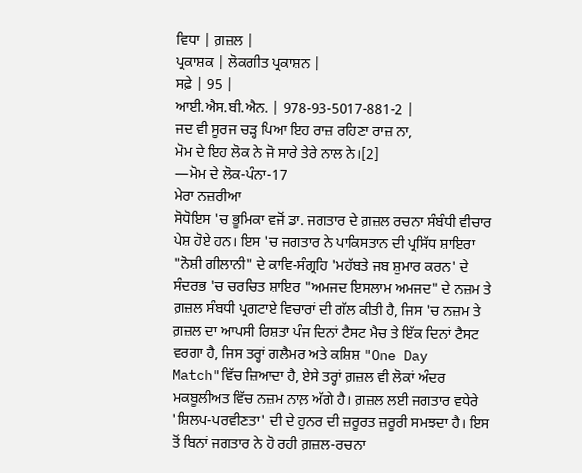ਵਿਧਾ | ਗ਼ਜ਼ਲ |
ਪ੍ਰਕਾਸ਼ਕ | ਲੋਕਗੀਤ ਪ੍ਰਕਾਸ਼ਨ |
ਸਫ਼ੇ | 95 |
ਆਈ.ਐਸ.ਬੀ.ਐਨ. | 978-93-5017-881-2 |
ਜਦ ਵੀ ਸੂਰਜ ਚੜ੍ਹ ਪਿਆ ਇਹ ਰਾਜ਼ ਰਹਿਣਾ ਰਾਜ਼ ਨਾ,
ਮੋਮ ਦੇ ਇਹ ਲੋਕ ਨੇ ਜੋ ਸਾਰੇ ਤੇਰੇ ਨਾਲ ਨੇ।[2]
—ਮੋਮ ਦੇ ਲੋਕ-ਪੰਨਾ-17
ਮੇਰਾ ਨਜ਼ਰੀਆ
ਸੋਧੋਇਸ 'ਚ ਭੂਮਿਕਾ ਵਜੋਂ ਡਾ. ਜਗਤਾਰ ਦੇ ਗ਼ਜ਼ਲ ਰਚਨਾ ਸੰਬੰਧੀ ਵੀਚਾਰ ਪੇਸ਼ ਹੋਏ ਹਨ। ਇਸ 'ਚ ਜਗਤਾਰ ਨੇ ਪਾਕਿਸਤਾਨ ਦੀ ਪ੍ਰਸਿੱਧ ਸ਼ਾਇਰਾ "ਨੋਸ਼ੀ ਗੀਲਾਨੀ" ਦੇ ਕਾਵਿ-ਸੰਗ੍ਰਹਿ 'ਮਹੱਬਤੇ ਜਬ ਸ਼ੁਮਾਰ ਕਰਨ' ਦੇ ਸੰਦਰਭ 'ਚ ਚਰਚਿਤ ਸ਼ਾਇਰ "ਅਮਜਦ ਇਸਲਾਮ ਅਮਜਦ" ਦੇ ਨਜ਼ਮ ਤੇ ਗ਼ਜ਼ਲ ਸੰਬਧੀ ਪ੍ਰਗਟਾਏ ਵਿਚਾਰਾਂ ਦੀ ਗੱਲ ਕੀਤੀ ਹੈ, ਜਿਸ 'ਚ ਨਜ਼ਮ ਤੇ ਗ਼ਜ਼ਲ ਦਾ ਆਪਸੀ ਰਿਸ਼ਤਾ ਪੰਜ ਦਿਨਾਂ ਟੈਸਟ ਮੈਚ ਤੇ ਇੱਕ ਦਿਨਾਂ ਟੈਸਟ ਵਰਗਾ ਹੈ, ਜਿਸ ਤਰ੍ਹਾਂ ਗਲੈਮਰ ਅਤੇ ਕਸ਼ਿਸ਼ "One Day Match"ਵਿੱਚ ਜ਼ਿਆਦਾ ਹੈ, ਏਸੇ ਤਰ੍ਹਾਂ ਗ਼ਜ਼ਲ ਵੀ ਲੋਕਾਂ ਅੰਦਰ ਮਕਬੂਲੀਅਤ ਵਿੱਚ ਨਜ਼ਮ ਨਾਲ਼ ਅੱਗੇ ਹੈ। ਗ਼ਜ਼ਲ ਲਈ ਜਗਤਾਰ ਵਧੇਰੇ 'ਸ਼ਿਲਪ-ਪਰਵੀਣਤਾ' ਦੀ ਦੇ ਹੁਨਰ ਦੀ ਜ਼ਰੂਰਤ ਜ਼ਰੂਰੀ ਸਮਝਦਾ ਹੈ। ਇਸ ਤੋਂ ਬਿਨਾਂ ਜਗਤਾਰ ਨੇ ਹੋ ਰਹੀ ਗ਼ਜ਼ਲ-ਰਚਨਾ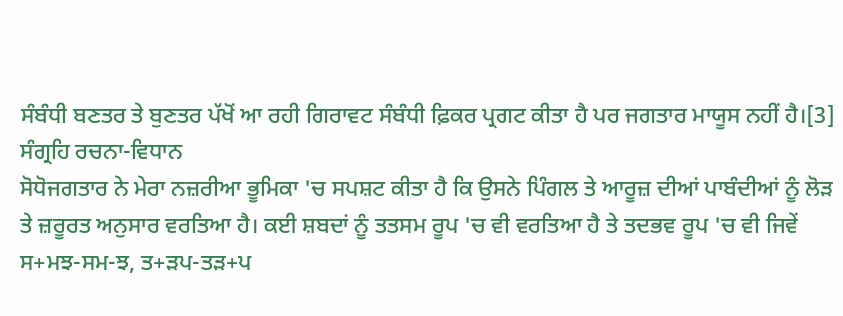ਸੰਬੰਧੀ ਬਣਤਰ ਤੇ ਬੁਣਤਰ ਪੱਖੋਂ ਆ ਰਹੀ ਗਿਰਾਵਟ ਸੰਬੰਧੀ ਫ਼ਿਕਰ ਪ੍ਰਗਟ ਕੀਤਾ ਹੈ ਪਰ ਜਗਤਾਰ ਮਾਯੂਸ ਨਹੀਂ ਹੈ।[3]
ਸੰਗ੍ਰਹਿ ਰਚਨਾ-ਵਿਧਾਨ
ਸੋਧੋਜਗਤਾਰ ਨੇ ਮੇਰਾ ਨਜ਼ਰੀਆ ਭੂਮਿਕਾ 'ਚ ਸਪਸ਼ਟ ਕੀਤਾ ਹੈ ਕਿ ਉਸਨੇ ਪਿੰਗਲ ਤੇ ਆਰੂਜ਼ ਦੀਆਂ ਪਾਬੰਦੀਆਂ ਨੂੰ ਲੋੜ ਤੇ ਜ਼ਰੂਰਤ ਅਨੁਸਾਰ ਵਰਤਿਆ ਹੈ। ਕਈ ਸ਼ਬਦਾਂ ਨੂੰ ਤਤਸਮ ਰੂਪ 'ਚ ਵੀ ਵਰਤਿਆ ਹੈ ਤੇ ਤਦਭਵ ਰੂਪ 'ਚ ਵੀ ਜਿਵੇਂ ਸ+ਮਝ-ਸਮ-ਝ, ਤ+ੜਪ-ਤੜ+ਪ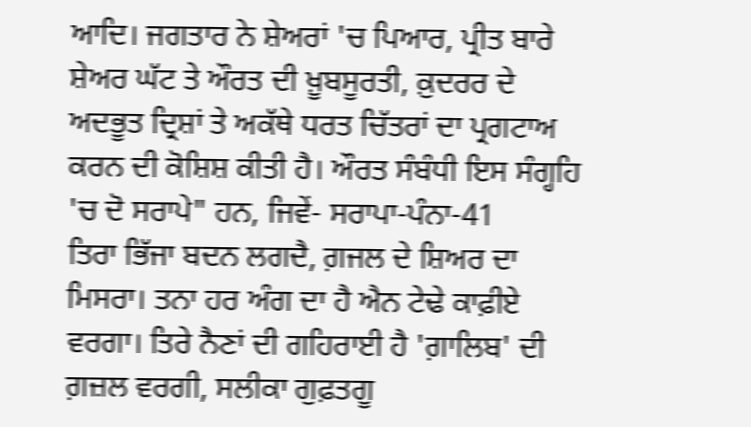ਆਦਿ। ਜਗਤਾਰ ਨੇ ਸ਼ੇਅਰਾਂ 'ਚ ਪਿਆਰ, ਪ੍ਰੀਤ ਬਾਰੇ ਸ਼ੇਅਰ ਘੱਟ ਤੇ ਔਰਤ ਦੀ ਖ਼ੂਬਸੂਰਤੀ, ਕ਼ੁਦਰਰ ਦੇ ਅਦਭੂਤ ਦ੍ਰਿਸ਼ਾਂ ਤੇ ਅਕੱਥੇ ਧਰਤ ਚਿੱਤਰਾਂ ਦਾ ਪ੍ਰਗਟਾਅ ਕਰਨ ਦੀ ਕੋਸ਼ਿਸ਼ ਕੀਤੀ ਹੈ। ਔਰਤ ਸੰਬੰਧੀ ਇਸ ਸੰਗ੍ਹਹਿ 'ਚ ਦੋ ਸਰਾਪੇ" ਹਨ, ਜਿਵੇਂ- ਸਰਾਪਾ-ਪੰਨਾ-41
ਤਿਰਾ ਭਿੱਜਾ ਬਦਨ ਲਗਦੈ, ਗ਼ਜਲ ਦੇ ਸ਼ਿਅਰ ਦਾ ਮਿਸਰਾ। ਤਨਾ ਹਰ ਅੰਗ ਦਾ ਹੈ ਐਨ ਟੇਢੇ ਕਾਫ਼ੀਏ ਵਰਗਾ। ਤਿਰੇ ਨੈਣਾਂ ਦੀ ਗਹਿਰਾਈ ਹੈ 'ਗ਼ਾਲਿਬ' ਦੀ ਗ਼ਜ਼ਲ ਵਰਗੀ, ਸਲੀਕਾ ਗੁਫ਼ਤਗੂ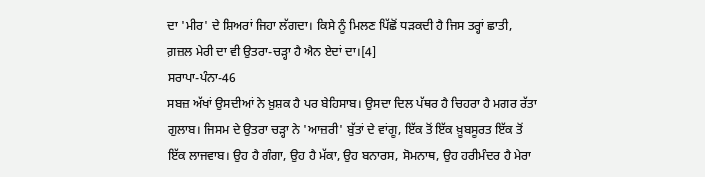ਦਾ 'ਮੀਰ' ਦੇ ਸ਼ਿਅਰਾਂ ਜਿਹਾ ਲੱਗਦਾ। ਕਿਸੇ ਨੂੰ ਮਿਲਣ ਪਿੱਛੋਂ ਧੜਕਦੀ ਹੈ ਜਿਸ ਤਰ੍ਹਾਂ ਛਾਤੀ, ਗ਼ਜ਼ਲ ਮੇਰੀ ਦਾ ਵੀ ਉਤਰਾ-ਚੜ੍ਹਾ ਹੈ ਐਨ ਏਦਾਂ ਦਾ।[4]
ਸਰਾਪਾ-ਪੰਨਾ-46
ਸਬਜ਼ ਅੱਖਾਂ ਉਸਦੀਆਂ ਨੇ ਖ਼ੁਸ਼ਕ ਹੈ ਪਰ ਬੇਹਿਸਾਬ। ਉਸਦਾ ਦਿਲ ਪੱਥਰ ਹੈ ਚਿਹਰਾ ਹੈ ਮਗਰ ਰੱਤਾ ਗੁਲਾਬ। ਜਿਸਮ ਦੇ ਉਤਰਾ ਚੜ੍ਹਾ ਨੇ 'ਆਜ਼ਰੀ' ਬੁੱਤਾਂ ਦੇ ਵਾਂਗੂ, ਇੱਕ ਤੋਂ ਇੱਕ ਖ਼ੂਬਸੂਰਤ ਇੱਕ ਤੋਂ ਇੱਕ ਲਾਜਵਾਬ। ਉਹ ਹੈ ਗੰਗਾ, ਉਹ ਹੈ ਮੱਕਾ, ਉਹ ਬਨਾਰਸ, ਸੋਮਨਾਥ, ਉਹ ਹਰੀਮੰਦਰ ਹੈ ਮੇਰਾ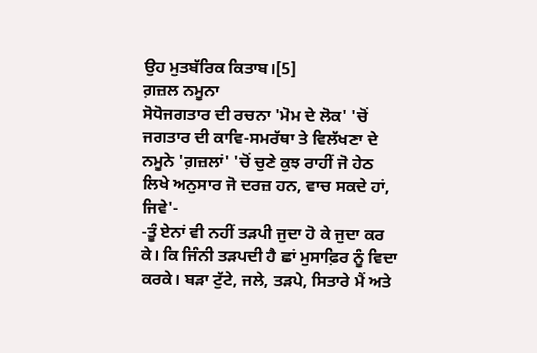ਉਹ ਮੁਤਬੱਰਿਕ ਕਿਤਾਬ।[5]
ਗ਼ਜ਼ਲ ਨਮੂਨਾ
ਸੋਧੋਜਗਤਾਰ ਦੀ ਰਚਨਾ 'ਮੋਮ ਦੇ ਲੋਕ' 'ਚੋਂ ਜਗਤਾਰ ਦੀ ਕਾਵਿ-ਸਮਰੱਥਾ ਤੇ ਵਿਲੱਖਣਾ ਦੇ ਨਮੂਨੇ 'ਗ਼ਜ਼ਲਾਂ' 'ਚੋਂ ਚੁਣੇ ਕੁਝ ਰਾਹੀਂ ਜੋ ਹੇਠ ਲਿਖੇ ਅਨੁਸਾਰ ਜੋ ਦਰਜ਼ ਹਨ, ਵਾਚ ਸਕਦੇ ਹਾਂ, ਜਿਵੇ'-
-ਤੂੰ ਏਨਾਂ ਵੀ ਨਹੀਂ ਤੜਪੀ ਜੁਦਾ ਹੋ ਕੇ ਜੁਦਾ ਕਰ ਕੇ। ਕਿ ਜਿੰਨੀ ਤੜਪਦੀ ਹੈ ਛਾਂ ਮੁਸਾਫ਼ਿਰ ਨੂੰ ਵਿਦਾ ਕਰਕੇ। ਬੜਾ ਟੁੱਟੇ, ਜਲੇ, ਤੜਪੇ, ਸਿਤਾਰੇ ਮੈਂ ਅਤੇ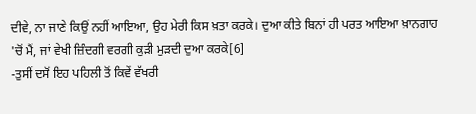ਦੀਵੇ, ਨਾ ਜਾਣੇ ਕਿਉਂ ਨਹੀਂ ਆਇਆ, ਉਹ ਮੇਰੀ ਕਿਸ ਖ਼ਤਾ ਕਰਕੇ। ਦੁਆ ਕੀਤੇ ਬਿਨਾਂ ਹੀ ਪਰਤ ਆਇਆ ਖ਼ਾਨਗਾਹ 'ਚੋਂ ਮੈਂ, ਜਾਂ ਵੇਖੀ ਜ਼ਿੰਦਗੀ ਵਰਗੀ ਕੁੜੀ ਮੁੜਦੀ ਦੁਆ ਕਰਕੇ[6]
-ਤੁਸੀਂ ਦਸੋਂ ਇਹ ਪਹਿਲੀ ਤੋਂ ਕਿਵੇਂ ਵੱਖਰੀ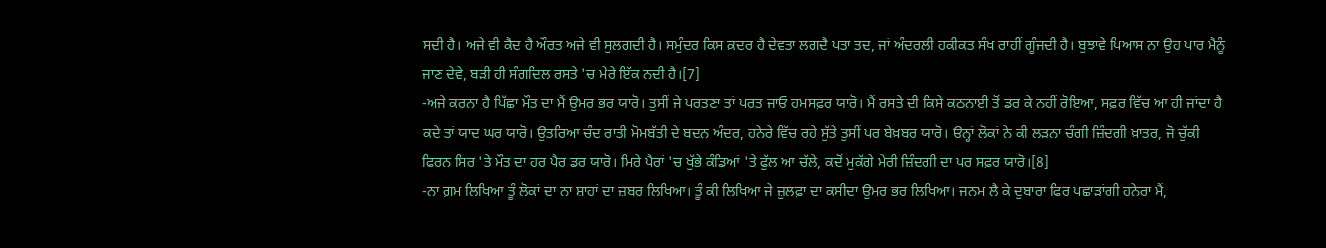ਸਦੀ ਹੈ। ਅਜੇ ਵੀ ਕੈਦ ਹੈ ਔਰਤ ਅਜੇ ਵੀ ਸੁਲਗਦੀ ਹੈ। ਸਮੁੰਦਰ ਕਿਸ ਕ਼ਦਰ ਹੈ ਦੇਵਤਾ ਲਗਦੈ ਪਤਾ ਤਦ, ਜਾਂ ਅੰਦਰਲੀ ਹਕੀਕਤ ਸੰਖ ਰਾਹੀਂ ਗੂੰਜਦੀ ਹੈ। ਬੁਝਾਵੇ ਪਿਆਸ ਨਾ ਉਹ ਪਾਰ ਮੈਨੂੰ ਜਾਣ ਦੇਵੇ, ਬੜੀ ਹੀ ਸੰਗਦਿਲ ਰਸਤੇ 'ਚ ਮੇਰੇ ਇੱਕ ਨਦੀ ਹੈ।[7]
-ਅਜੇ ਕਰਨਾ ਹੈ ਪਿੱਛਾ ਮੌਤ ਦਾ ਮੈਂ ਉਮਰ ਭਰ ਯਾਰੋ। ਤੁਸੀਂ ਜੇ ਪਰਤਣਾ ਤਾਂ ਪਰਤ ਜਾਓ ਹਮਸਫ਼ਰ ਯਾਰੋ। ਮੈਂ ਰਸਤੇ ਦੀ ਕਿਸੇ ਕਠਨਾਈ ਤੋਂ ਡਰ ਕੇ ਨਹੀਂ ਰੋਇਆ, ਸਫ਼ਰ ਵਿੱਚ ਆ ਹੀ ਜਾਂਦਾ ਹੈ ਕਦੇ ਤਾਂ ਯਾਦ ਘਰ ਯਾਰੋ। ਉਤਰਿਆ ਚੰਦ ਰਾਤੀ ਮੋਮਬੱਤੀ ਦੇ ਬਦਨ ਅੰਦਰ, ਹਨੇਰੇ ਵਿੱਚ ਰਹੇ ਸੁੱਤੇ ਤੁਸੀਂ ਪਰ ਬੇਖ਼ਬਰ ਯਾਰੋ। ੳਨ੍ਹਾਂ ਲੋਕਾਂ ਨੇ ਕੀ ਲੜਨਾ ਚੰਗੀ ਜ਼ਿੰਦਗੀ ਖ਼ਾਤਰ, ਜੋ ਚੁੱਕੀ ਫਿਰਨ ਸਿਰ 'ਤੇ ਮੌਤ ਦਾ ਹਰ ਪੈਰ ਡਰ ਯਾਰੋ। ਮਿਰੇ ਪੈਰਾਂ 'ਚ ਖੁੱਭੇ ਕੰਡਿਆਂ 'ਤੇ ਫੁੱਲ ਆ ਚੱਲੇ, ਕਦੋਂ ਮੁਕੱਗੇ ਮੇਰੀ ਜ਼ਿੰਦਗੀ ਦਾ ਪਰ ਸਫ਼ਰ ਯਾਰੋ।[8]
-ਨਾ ਗ਼ਮ ਲਿਖਿਆ ਤੂੰ ਲੋਕਾਂ ਦਾ ਨਾ ਸ਼ਾਹਾਂ ਦਾ ਜ਼ਬਰ ਲਿਖਿਆ। ਤੂੰ ਕੀ ਲਿਖਿਆ ਜੇ ਜ਼ੁਲਫ਼ਾ ਦਾ ਕਸੀਦਾ ਉਮਰ ਭਰ ਲਿਖਿਆ। ਜਨਮ ਲੈ ਕੇ ਦੁਬਾਰਾ ਫਿਰ ਪਛਾੜਾਂਗੀ ਹਨੇਰਾ ਮੈਂ,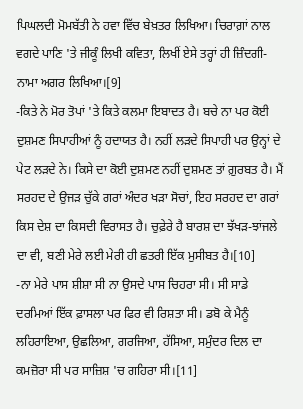ਪਿਘਲਦੀ ਮੋਮਬੱਤੀ ਨੇ ਹਵਾ ਵਿੱਚ ਬੇਖ਼ਤਰ ਲਿਖਿਆ। ਚਿਰਾਗ਼ਾਂ ਨਾਲ ਵਗਦੇ ਪਾਣਿ 'ਤੇ ਜੀਕੂੰ ਲਿਖੀ ਕਵਿਤਾ, ਲਿਖੀਂ ਏਸੇ ਤਰ੍ਹਾਂ ਹੀ ਜ਼ਿੰਦਗੀ-ਨਾਮਾ ਅਗਰ ਲਿਖਿਆ।[9]
-ਕਿਤੇ ਨੇ ਮੋਰ ਤੋਪਾਂ 'ਤੇ ਕਿਤੇ ਕਲਮਾ ਇਬਾਦਤ ਹੈ। ਬਚੇ ਨਾ ਪਰ ਕੋਈ ਦੁਸ਼ਮਣ ਸਿਪਾਹੀਆਂ ਨੂੰ ਹਦਾਯਤ ਹੈ। ਨਹੀਂ ਲੜਦੇ ਸਿਪਾਹੀ ਪਰ ਉਨ੍ਹਾਂ ਦੇ ਪੇਟ ਲੜਦੇ ਨੇ। ਕਿਸੇ ਦਾ ਕੋਈ ਦੁਸ਼ਮਣ ਨਹੀਂ ਦੁਸ਼ਮਣ ਤਾਂ ਗ਼ੁਰਬਤ ਹੈ। ਮੈਂ ਸਰਹਦ ਦੇ ਉਜੜ ਚੁੱਕੇ ਗਰਾਂ ਅੰਦਰ ਖੜਾ ਸੋਚਾਂ, ਇਹ ਸਰਹਦ ਦਾ ਗਰਾਂ ਕਿਸ ਦੇਸ਼ ਦਾ ਕਿਸਦੀ ਵਿਰਾਸਤ ਹੈ। ਚੁਫ਼ੇਰੇ ਹੈ ਬਾਰਸ਼ ਦਾ ਝੱਖੜ-ਝਾਂਜਲੇ ਦਾ ਵੀ, ਬਣੀ ਮੇਰੇ ਲਈ ਮੇਰੀ ਹੀ ਛਤਰੀ ਇੱਕ ਮੁਸੀਬਤ ਹੈ।[10]
-ਨਾ ਮੇਰੇ ਪਾਸ ਸ਼ੀਸ਼ਾ ਸੀ ਨਾ ਉਸਦੇ ਪਾਸ ਚਿਹਰਾ ਸੀ। ਸੀ ਸਾਡੇ ਦਰਮਿਆਂ ਇੱਕ ਫ਼ਾਸਲਾ ਪਰ ਫਿਰ ਵੀ ਰਿਸ਼ਤਾ ਸੀ। ਡਬੋ ਕੇ ਮੈਨੂੰ ਲਹਿਰਾਇਆ, ਉਛਲਿਆ, ਗਰਜਿਆ, ਹੱਸਿਆ, ਸਮੁੰਦਰ ਦਿਲ ਦਾ ਕਮਜ਼ੋਰਾ ਸੀ ਪਰ ਸਾਜ਼ਿਸ਼ 'ਚ ਗਹਿਰਾ ਸੀ।[11]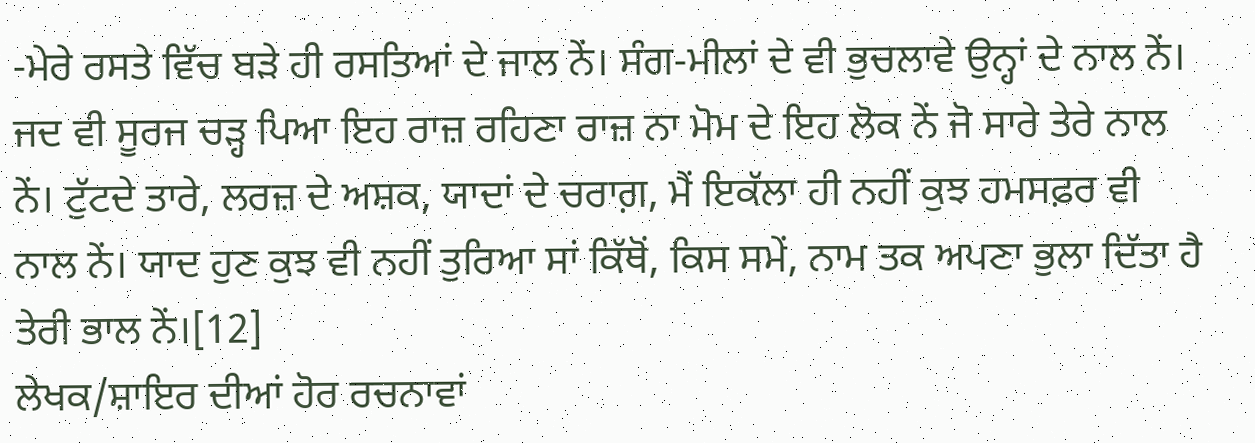-ਮੇਰੇ ਰਸਤੇ ਵਿੱਚ ਬੜੇ ਹੀ ਰਸਤਿਆਂ ਦੇ ਜਾਲ ਨੇਂ। ਸੰਗ-ਮੀਲਾਂ ਦੇ ਵੀ ਭੁਚਲਾਵੇ ਉਨ੍ਹਾਂ ਦੇ ਨਾਲ ਨੇਂ। ਜਦ ਵੀ ਸੂਰਜ ਚੜ੍ਹ ਪਿਆ ਇਹ ਰਾਜ਼ ਰਹਿਣਾ ਰਾਜ਼ ਨਾ ਮੋਮ ਦੇ ਇਹ ਲੋਕ ਨੇਂ ਜੋ ਸਾਰੇ ਤੇਰੇ ਨਾਲ ਨੇਂ। ਟੁੱਟਦੇ ਤਾਰੇ, ਲਰਜ਼ ਦੇ ਅਸ਼ਕ, ਯਾਦਾਂ ਦੇ ਚਰਾਗ਼, ਮੈਂ ਇਕੱਲਾ ਹੀ ਨਹੀਂ ਕੁਝ ਹਮਸਫ਼ਰ ਵੀ ਨਾਲ ਨੇਂ। ਯਾਦ ਹੁਣ ਕੁਝ ਵੀ ਨਹੀਂ ਤੁਰਿਆ ਸਾਂ ਕਿੱਥੋਂ, ਕਿਸ ਸਮੇਂ, ਨਾਮ ਤਕ ਅਪਣਾ ਭੁਲਾ ਦਿੱਤਾ ਹੈ ਤੇਰੀ ਭਾਲ ਨੇਂ।[12]
ਲੇਖਕ/ਸ਼ਾਇਰ ਦੀਆਂ ਹੋਰ ਰਚਨਾਵਾਂ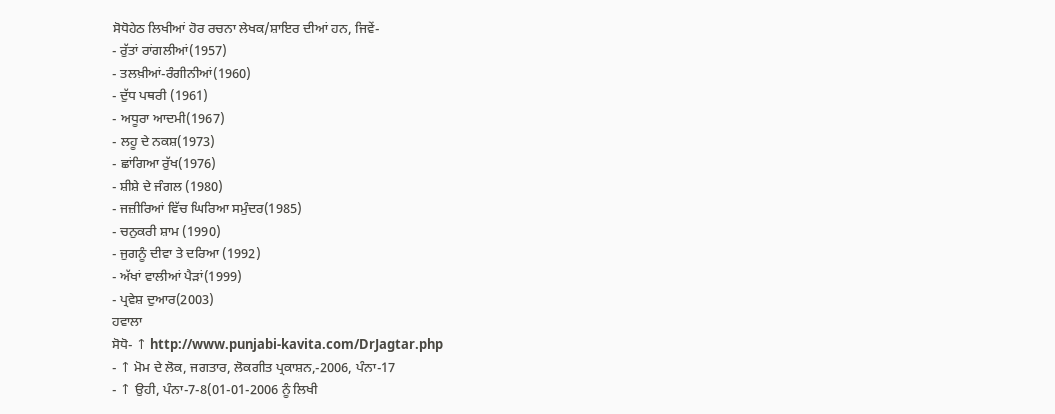ਸੋਧੋਹੇਠ ਲਿਖੀਆਂ ਹੋਰ ਰਚਨਾ ਲੇਖਕ/ਸ਼ਾਇਰ ਦੀਆਂ ਹਨ, ਜਿਵੇਂ-
- ਰੁੱਤਾਂ ਰਾਂਗਲੀਆਂ(1957)
- ਤਲਖ਼ੀਆਂ-ਰੰਗੀਨੀਆਂ(1960)
- ਦੁੱਧ ਪਥਰੀ (1961)
- ਅਧੂਰਾ ਆਦਮੀ(1967)
- ਲਹੂ ਦੇ ਨਕਸ਼(1973)
- ਛਾਂਗਿਆ ਰੁੱਖ(1976)
- ਸ਼ੀਸ਼ੇ ਦੇ ਜੰਗਲ (1980)
- ਜਜ਼ੀਰਿਆਂ ਵਿੱਚ ਘਿਰਿਆ ਸਮੁੰਦਰ(1985)
- ਚਨੁਕਰੀ ਸ਼ਾਮ (1990)
- ਜੁਗਨੂੰ ਦੀਵਾ ਤੇ ਦਰਿਆ (1992)
- ਅੱਖਾਂ ਵਾਲੀਆਂ ਪੈੜਾਂ(1999)
- ਪ੍ਰਵੇਸ਼ ਦੁਆਰ(2003)
ਹਵਾਲਾ
ਸੋਧੋ- ↑ http://www.punjabi-kavita.com/DrJagtar.php
- ↑ ਮੋਮ ਦੇ ਲੋਕ, ਜਗਤਾਰ, ਲੋਕਗੀਤ ਪ੍ਰਕਾਸ਼ਨ,-2006, ਪੰਨਾ-17
- ↑ ਉਹੀ, ਪੰਨਾ-7-8(01-01-2006 ਨੂੰ ਲਿਖੀ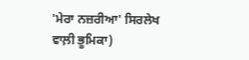'ਮੇਰਾ ਨਜ਼ਰੀਆ' ਸਿਰਲੇਖ ਵਾਲ਼ੀ ਭੂਮਿਕਾ)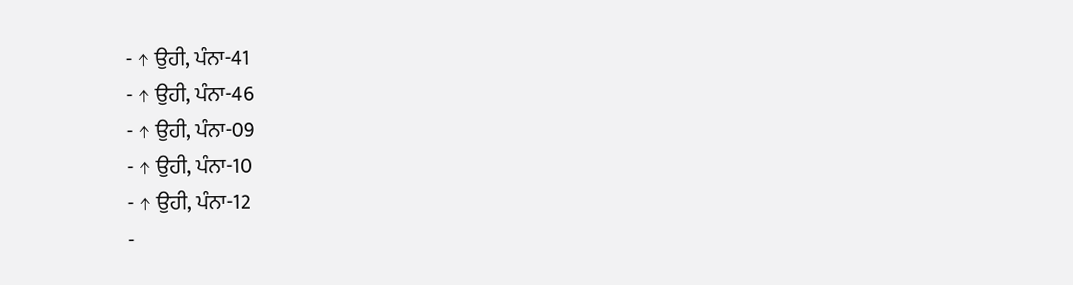- ↑ ਉਹੀ, ਪੰਨਾ-41
- ↑ ਉਹੀ, ਪੰਨਾ-46
- ↑ ਉਹੀ, ਪੰਨਾ-09
- ↑ ਉਹੀ, ਪੰਨਾ-10
- ↑ ਉਹੀ, ਪੰਨਾ-12
-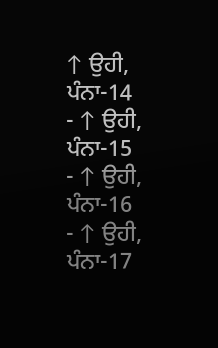↑ ਉਹੀ, ਪੰਨਾ-14
- ↑ ਉਹੀ, ਪੰਨਾ-15
- ↑ ਉਹੀ, ਪੰਨਾ-16
- ↑ ਉਹੀ, ਪੰਨਾ-17